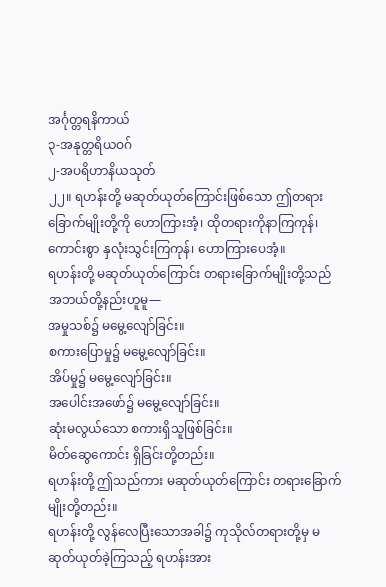အင်္ဂုတ္တရနိကာယ်
၃-အနုတ္တရိယဝဂ်
၂-အပရိဟာနိယသုတ်
၂၂။ ရဟန်းတို့ မဆုတ်ယုတ်ကြောင်းဖြစ်သော ဤတရားခြောက်မျိုးတို့ကို ဟောကြားအံ့၊ ထိုတရားကိုနာကြကုန်၊ ကောင်းစွာ နှလုံးသွင်းကြကုန်၊ ဟောကြားပေအံ့။
ရဟန်းတို့ မဆုတ်ယုတ်ကြောင်း တရားခြောက်မျိုးတို့သည် အဘယ်တို့နည်းဟူမူ—
အမှုသစ်၌ မမွေ့လျော်ခြင်း။
စကားပြောမှု၌ မမွေ့လျော်ခြင်း။
အိပ်မှု၌ မမွေ့လျော်ခြင်း။
အပေါင်းအဖော်၌ မမွေ့လျော်ခြင်း။
ဆုံးမလွယ်သော စကားရှိသူဖြစ်ခြင်း။
မိတ်ဆွေကောင်း ရှိခြင်းတို့တည်း။
ရဟန်းတို့ ဤသည်ကား မဆုတ်ယုတ်ကြောင်း တရားခြောက်မျိုးတို့တည်း။
ရဟန်းတို့ လွန်လေပြီးသောအခါ၌ ကုသိုလ်တရားတို့မှ မဆုတ်ယုတ်ခဲ့ကြသည့် ရဟန်းအား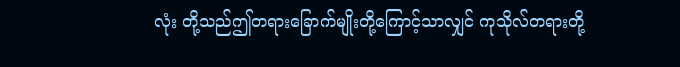လုံး တို့သည်ဤတရားခြောက်မျိုးတို့ကြောင့်သာလျှင် ကုသိုလ်တရားတို့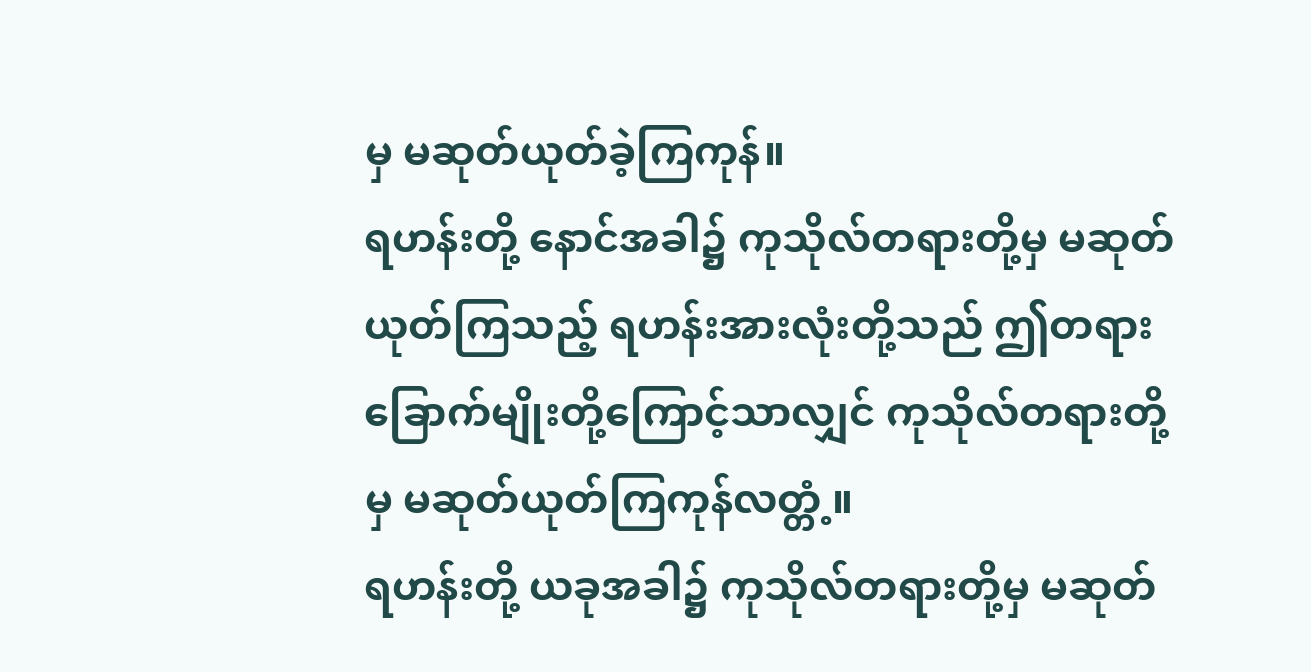မှ မဆုတ်ယုတ်ခဲ့ကြကုန်။
ရဟန်းတို့ နောင်အခါ၌ ကုသိုလ်တရားတို့မှ မဆုတ်ယုတ်ကြသည့် ရဟန်းအားလုံးတို့သည် ဤတရားခြောက်မျိုးတို့ကြောင့်သာလျှင် ကုသိုလ်တရားတို့မှ မဆုတ်ယုတ်ကြကုန်လတ္တံ့။
ရဟန်းတို့ ယခုအခါ၌ ကုသိုလ်တရားတို့မှ မဆုတ်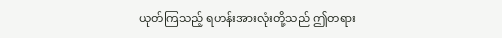ယုတ်ကြသည့် ရဟန်းအားလုံးတို့သည် ဤတရား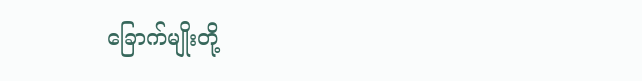ခြောက်မျိုးတို့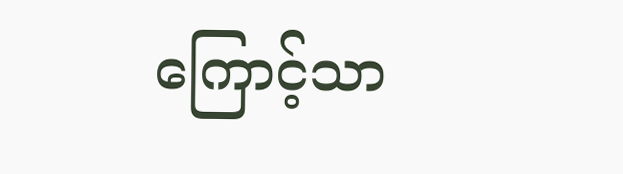ကြောင့်သာ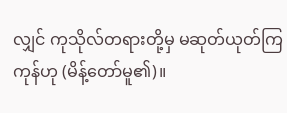လျှင် ကုသိုလ်တရားတို့မှ မဆုတ်ယုတ်ကြကုန်ဟု (မိန့်တော်မူ၏)။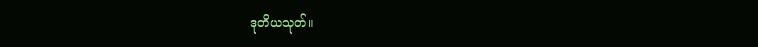ဒုတိယသုတ်။